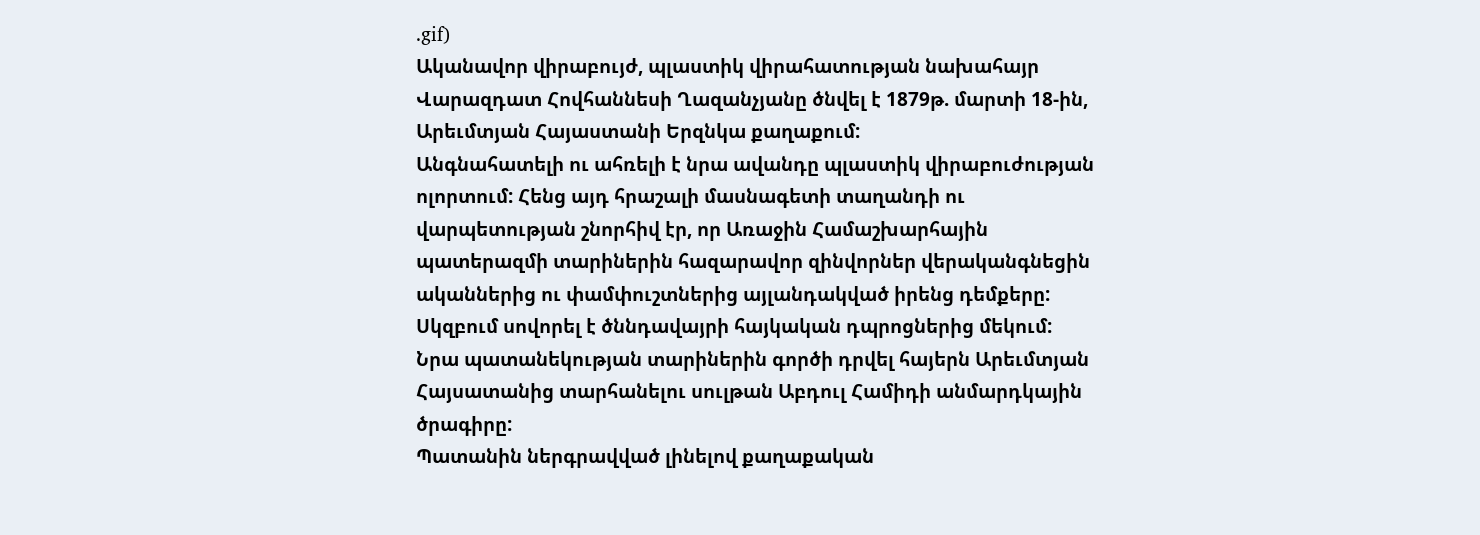.gif)
Ականավոր վիրաբույժ, պլաստիկ վիրահատության նախահայր Վարազդատ Հովհաննեսի Ղազանչյանը ծնվել է 1879թ. մարտի 18-ին, Արեւմտյան Հայաստանի Երզնկա քաղաքում:
Անգնահատելի ու ահռելի է նրա ավանդը պլաստիկ վիրաբուժության ոլորտում: Հենց այդ հրաշալի մասնագետի տաղանդի ու վարպետության շնորհիվ էր, որ Առաջին Համաշխարհային պատերազմի տարիներին հազարավոր զինվորներ վերականգնեցին ականներից ու փամփուշտներից այլանդակված իրենց դեմքերը:
Սկզբում սովորել է ծննդավայրի հայկական դպրոցներից մեկում:
Նրա պատանեկության տարիներին գործի դրվել հայերն Արեւմտյան Հայսատանից տարհանելու սուլթան Աբդուլ Համիդի անմարդկային ծրագիրը:
Պատանին ներգրավված լինելով քաղաքական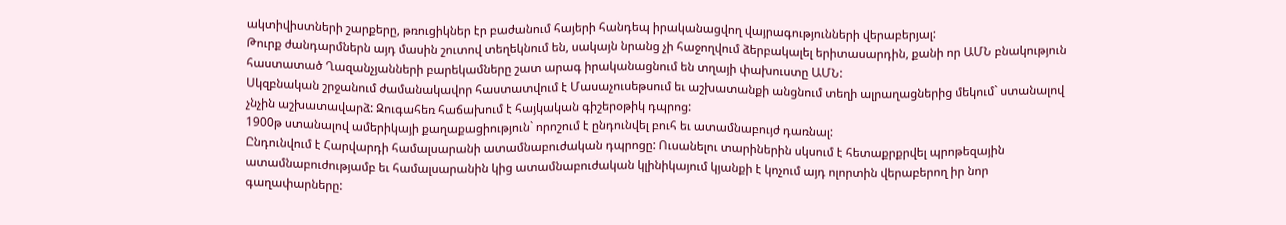ակտիվիստների շարքերը, թռուցիկներ էր բաժանում հայերի հանդեպ իրականացվող վայրագությունների վերաբերյալ:
Թուրք ժանդարմներն այդ մասին շուտով տեղեկնում են, սակայն նրանց չի հաջողվում ձերբակալել երիտասարդին, քանի որ ԱՄՆ բնակություն հաստատած Ղազանչյանների բարեկամները շատ արագ իրականացնում են տղայի փախուստը ԱՄՆ:
Սկզբնական շրջանում ժամանակավոր հաստատվում է Մասաչուսեթսում եւ աշխատանքի անցնում տեղի ալրաղացներից մեկում` ստանալով չնչին աշխատավարձ: Զուգահեռ հաճախում է հայկական գիշերօթիկ դպրոց:
1900թ ստանալով ամերիկայի քաղաքացիություն` որոշում է ընդունվել բուհ եւ ատամնաբույժ դառնալ:
Ընդունվում է Հարվարդի համալսարանի ատամնաբուժական դպրոցը: Ուսանելու տարիներին սկսում է հետաքրքրվել պրոթեզային ատամնաբուժությամբ եւ համալսարանին կից ատամնաբուժական կլինիկայում կյանքի է կոչում այդ ոլորտին վերաբերող իր նոր գաղափարները: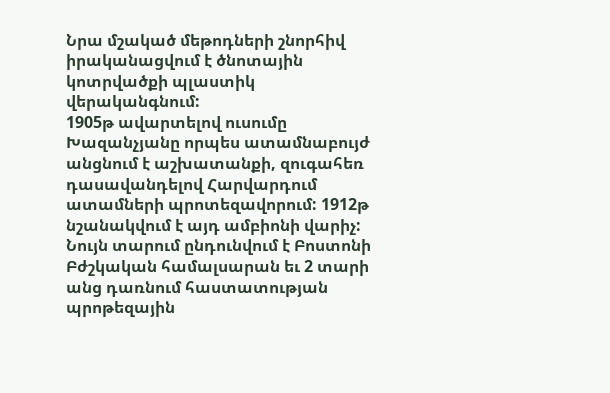Նրա մշակած մեթոդների շնորհիվ իրականացվում է ծնոտային կոտրվածքի պլաստիկ վերականգնում:
1905թ ավարտելով ուսումը Խազանչյանը որպես ատամնաբույժ անցնում է աշխատանքի, զուգահեռ դասավանդելով Հարվարդում ատամների պրոտեզավորում: 1912թ նշանակվում է այդ ամբիոնի վարիչ: Նույն տարում ընդունվում է Բոստոնի Բժշկական համալսարան եւ 2 տարի անց դառնում հաստատության պրոթեզային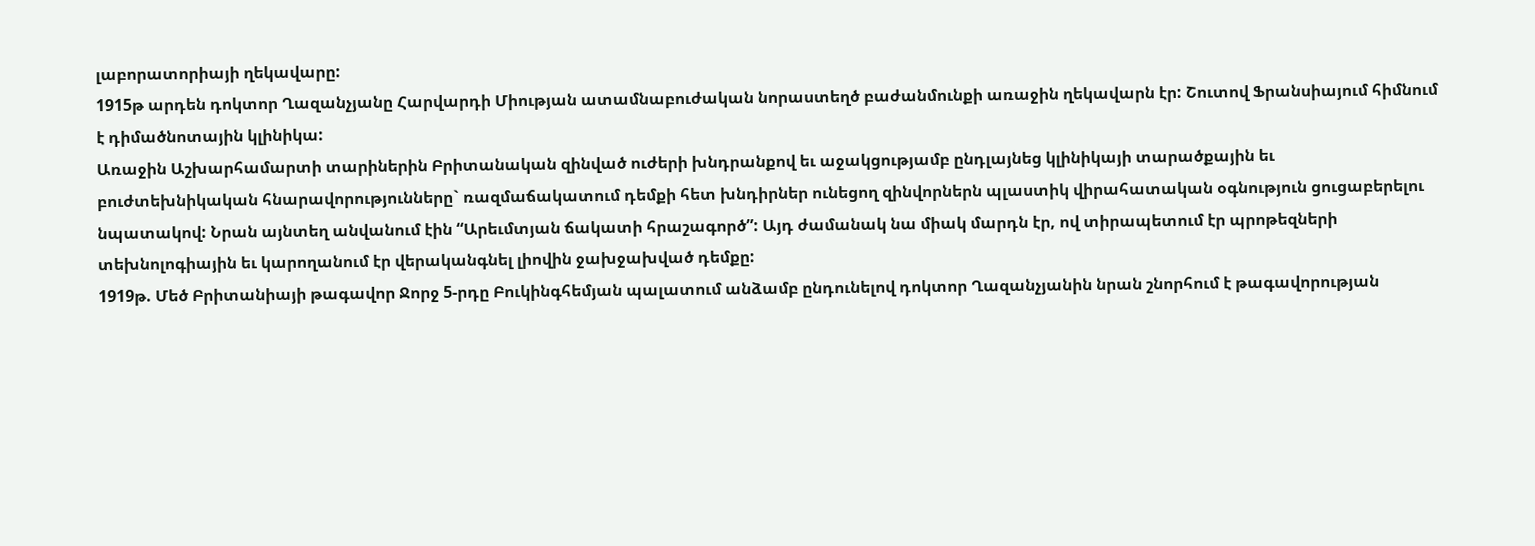լաբորատորիայի ղեկավարը:
1915թ արդեն դոկտոր Ղազանչյանը Հարվարդի Միության ատամնաբուժական նորաստեղծ բաժանմունքի առաջին ղեկավարն էր: Շուտով Ֆրանսիայում հիմնում է դիմածնոտային կլինիկա:
Առաջին Աշխարհամարտի տարիներին Բրիտանական զինված ուժերի խնդրանքով եւ աջակցությամբ ընդլայնեց կլինիկայի տարածքային եւ բուժտեխնիկական հնարավորությունները` ռազմաճակատում դեմքի հետ խնդիրներ ունեցող զինվորներն պլաստիկ վիրահատական օգնություն ցուցաբերելու նպատակով: Նրան այնտեղ անվանում էին “Արեւմտյան ճակատի հրաշագործ”: Այդ ժամանակ նա միակ մարդն էր, ով տիրապետում էր պրոթեզների տեխնոլոգիային եւ կարողանում էր վերականգնել լիովին ջախջախված դեմքը:
1919թ. Մեծ Բրիտանիայի թագավոր Ջորջ 5-րդը Բուկինգհեմյան պալատում անձամբ ընդունելով դոկտոր Ղազանչյանին նրան շնորհում է թագավորության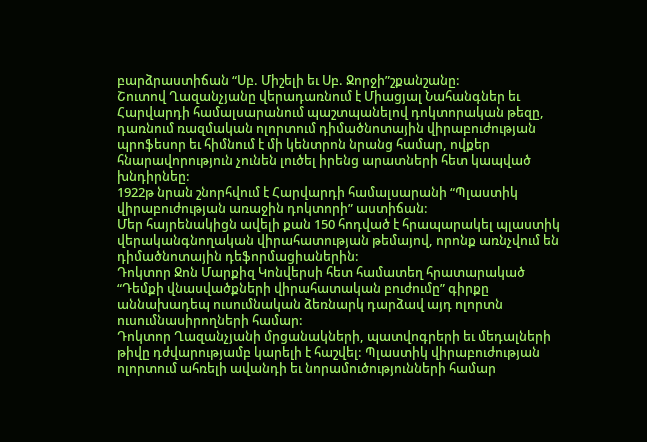բարձրաստիճան “Սբ. Միշելի եւ Սբ. Ջորջի”շքանշանը:
Շուտով Ղազանչյանը վերադառնում է Միացյալ Նահանգներ եւ Հարվարդի համալսարանում պաշտպանելով դոկտորական թեզը, դառնում ռազմական ոլորտում դիմածնոտային վիրաբուժության պրոֆեսոր եւ հիմնում է մի կենտրոն նրանց համար, ովքեր հնարավորություն չունեն լուծել իրենց արատների հետ կապված խնդիրնեը:
1922թ նրան շնորհվում է Հարվարդի համալսարանի “Պլաստիկ վիրաբուժության առաջին դոկտորի” աստիճան:
Մեր հայրենակիցն ավելի քան 150 հոդված է հրապարակել պլաստիկ վերականգնողական վիրահատության թեմայով, որոնք առնչվում են դիմածնոտային դեֆորմացիաներին:
Դոկտոր Ջոն Մարքիզ Կոնվերսի հետ համատեղ հրատարակած “Դեմքի վնասվածքների վիրահատական բուժումը” գիրքը աննախադեպ ուսումնական ձեռնարկ դարձավ այդ ոլորտն ուսումնասիրողների համար:
Դոկտոր Ղազանչյանի մրցանակների, պատվոգրերի եւ մեդալների թիվը դժվարությամբ կարելի է հաշվել: Պլաստիկ վիրաբուժության ոլորտում ահռելի ավանդի եւ նորամուծությունների համար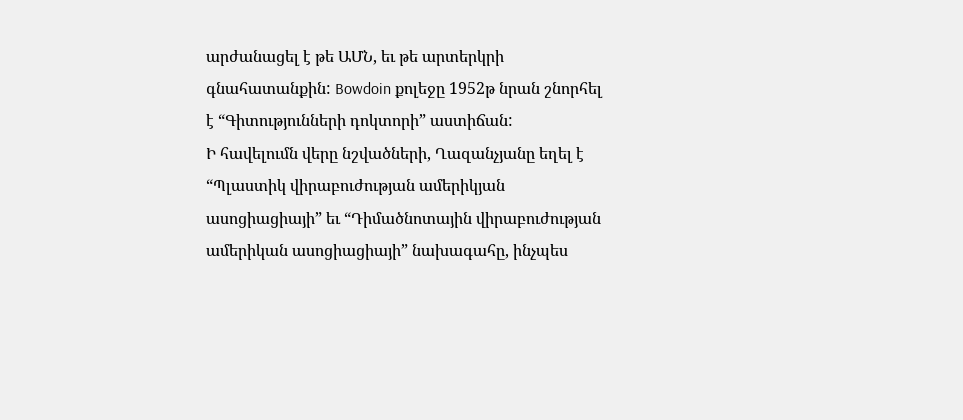արժանացել է թե ԱՄՆ, եւ թե արտերկրի գնահատանքին: Bowdoin քոլեջը 1952թ նրան շնորհել է “Գիտությունների դոկտորի” աստիճան:
Ի հավելումն վերը նշվածների, Ղազանչյանը եղել է “Պլաստիկ վիրաբուժության ամերիկյան ասոցիացիայի” եւ “Դիմածնոտային վիրաբուժության ամերիկան ասոցիացիայի” նախագահը, ինչպես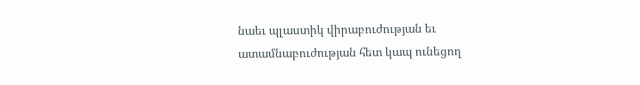նաեւ պլաստիկ վիրաբուժության եւ ատամնաբուժության հետ կապ ունեցող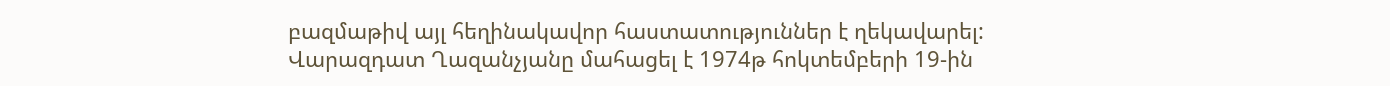բազմաթիվ այլ հեղինակավոր հաստատություններ է ղեկավարել:
Վարազդատ Ղազանչյանը մահացել է 1974թ հոկտեմբերի 19-ին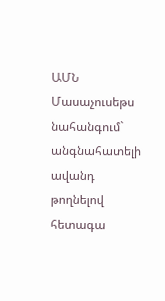ԱՄՆ Մասաչուսեթս նահանգում` անգնահատելի ավանդ թողնելով հետագա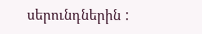սերունդներին :